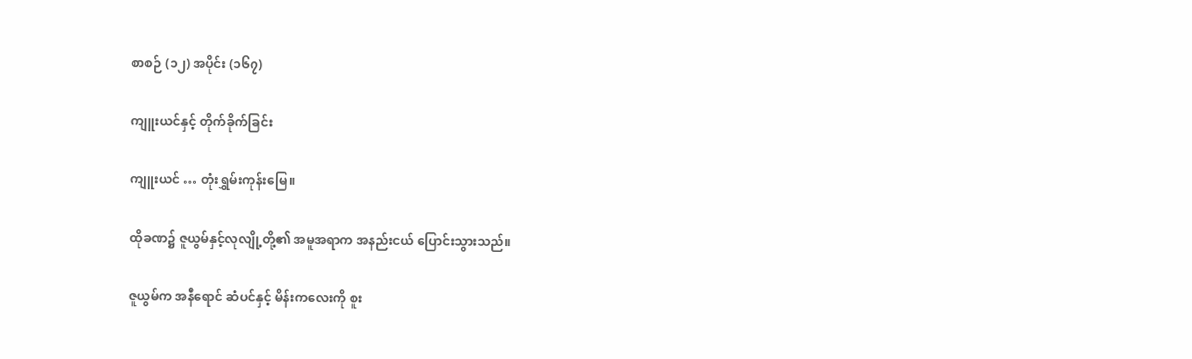စာစဉ် (၁၂) အပိုင်း (၁၆၇)

ကျူးယင်နှင့် တိုက်ခိုက်ခြင်း

ကျူးယင် … တုံးရွှမ်းကုန်းမြေ။

ထိုခဏ၌ ဇူယွမ်နှင့်လုလျို့တို့၏ အမူအရာက အနည်းငယ် ပြောင်းသွားသည်။

ဇူယွမ်က အနီရောင် ဆံပင်နှင့် မိန်းကလေးကို စူး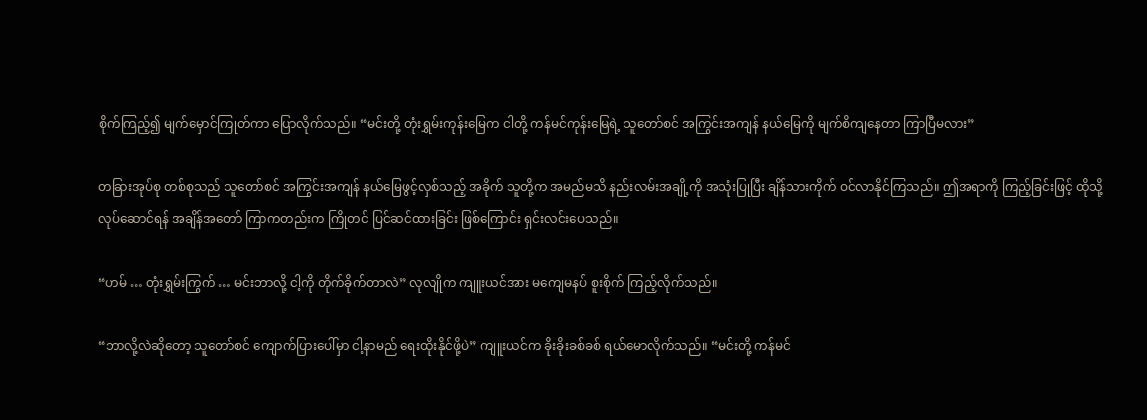စိုက်ကြည့်၍ မျက်မှောင်ကြုတ်ကာ ပြောလိုက်သည်။ “မင်းတို့ တုံးရွှမ်းကုန်းမြေက ငါတို့ ကန်မင်ကုန်းမြေရဲ့ သူတော်စင် အကြွင်းအကျန် နယ်မြေကို မျက်စိကျနေတာ ကြာပြီမလား”

တခြားအုပ်စု တစ်စုသည် သူတော်စင် အကြွင်းအကျန် နယ်မြေဖွင့်လှစ်သည့် အခိုက် သူတို့က အမည်မသိ နည်းလမ်းအချို့ကို အသုံးပြုပြီး ချိန်သားကိုက် ဝင်လာနိုင်ကြသည်။ ဤအရာကို ကြည့်ခြင်းဖြင့် ထိုသို့ လုပ်ဆောင်ရန် အချိန်အတော် ကြာကတည်းက ကြိုတင် ပြင်ဆင်ထားခြင်း ဖြစ်ကြောင်း ရှင်းလင်းပေသည်။

“ဟမ် … တုံးရွှမ်းကြွက် … မင်းဘာလို့ ငါ့ကို တိုက်ခိုက်တာလဲ” လုလျိုက ကျူးယင်အား မကျေမနပ် စူးစိုက် ကြည့်လိုက်သည်။

“ဘာလို့လဲဆိုတော့ သူတော်စင် ကျောက်ပြားပေါ်မှာ ငါ့နာမည် ရေးထိုးနိုင်ဖို့ပဲ” ကျူးယင်က ခိုးခိုးခစ်ခစ် ရယ်မောလိုက်သည်။ “မင်းတို့ ကန်မင်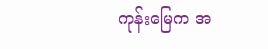ကုန်းမြေက အ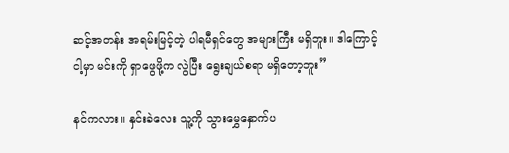ဆင့်အတန်း အရမ်းမြင့်တဲ့ ပါရမီရှင်တွေ အများကြီး မရှိဘူး။ ဒါကြောင့် ငါ့မှာ မင်းကို ရှာဖွေဖို့က လွဲပြီး ရွေးချယ်စရာ မရှိတော့ဘူး”

နင်ကလား။ နှင်းခဲလေး သူ့ကို သွားမွှေနှောက်ပ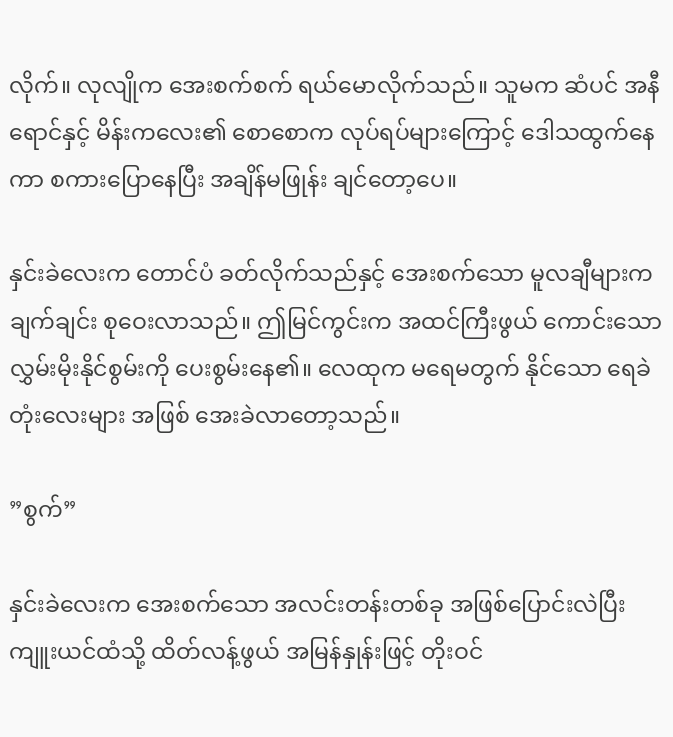လိုက်။ လုလျိုက အေးစက်စက် ရယ်မောလိုက်သည်။ သူမက ဆံပင် အနီရောင်နှင့် မိန်းကလေး၏ စောစောက လုပ်ရပ်များကြောင့် ဒေါသထွက်နေကာ စကားပြောနေပြီး အချိန်မဖြုန်း ချင်တော့ပေ။

နှင်းခဲလေးက တောင်ပံ ခတ်လိုက်သည်နှင့် အေးစက်သော မူလချီများက ချက်ချင်း စုဝေးလာသည်။ ဤမြင်ကွင်းက အထင်ကြီးဖွယ် ကောင်းသော လွှမ်းမိုးနိုင်စွမ်းကို ပေးစွမ်းနေ၏။ လေထုက မရေမတွက် နိုင်သော ရေခဲတုံးလေးများ အဖြစ် အေးခဲလာတော့သည်။

”စွက်”

နှင်းခဲလေးက အေးစက်သော အလင်းတန်းတစ်ခု အဖြစ်ပြောင်းလဲပြီး ကျူးယင်ထံသို့ ထိတ်လန့်ဖွယ် အမြန်နှုန်းဖြင့် တိုးဝင်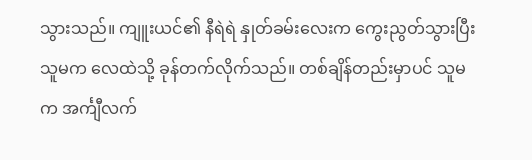သွားသည်။ ကျူးယင်၏ နီရဲရဲ နှုတ်ခမ်းလေးက ကွေးညွတ်သွားပြီး သူမက လေထဲသို့ ခုန်တက်လိုက်သည်။ တစ်ချိန်တည်းမှာပင် သူမက အင်္ကျီလက်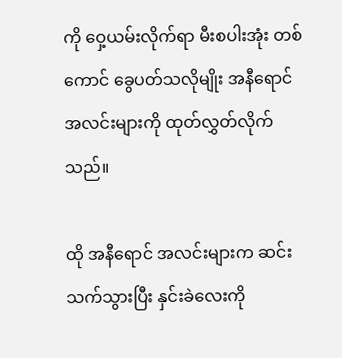ကို ဝှေ့ယမ်းလိုက်ရာ မီးစပါးအုံး တစ်ကောင် ခွေပတ်သလိုမျိုး အနီရောင် အလင်းများကို ထုတ်လွှတ်လိုက်သည်။

ထို အနီရောင် အလင်းများက ဆင်းသက်သွားပြီး နှင်းခဲလေးကို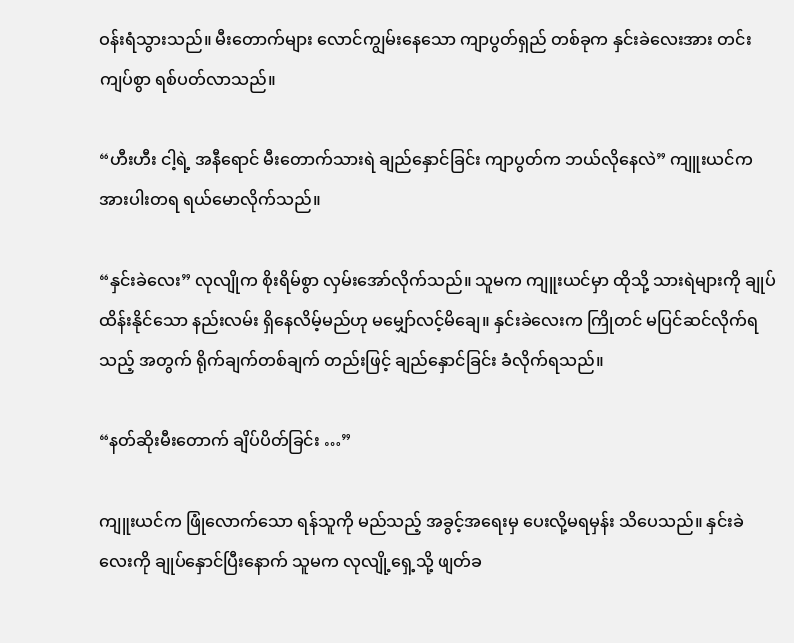ဝန်းရံသွားသည်။ မီးတောက်များ လောင်ကျွမ်းနေသော ကျာပွတ်ရှည် တစ်ခုက နှင်းခဲလေးအား တင်းကျပ်စွာ ရစ်ပတ်လာသည်။

“ဟီးဟီး ငါ့ရဲ့ အနီရောင် မီးတောက်သားရဲ ချည်နှောင်ခြင်း ကျာပွတ်က ဘယ်လိုနေလဲ” ကျူးယင်က အားပါးတရ ရယ်မောလိုက်သည်။

“နှင်းခဲလေး” လုလျိုက စိုးရိမ်စွာ လှမ်းအော်လိုက်သည်။ သူမက ကျူးယင်မှာ ထိုသို့ သားရဲများကို ချုပ်ထိန်းနိုင်သော နည်းလမ်း ရှိနေလိမ့်မည်ဟု မမျှော်လင့်မိချေ။ နှင်းခဲလေးက ကြိုတင် မပြင်ဆင်လိုက်ရသည့် အတွက် ရိုက်ချက်တစ်ချက် တည်းဖြင့် ချည်နှောင်ခြင်း ခံလိုက်ရသည်။

“နတ်ဆိုးမီးတောက် ချိပ်ပိတ်ခြင်း …”

ကျူးယင်က ဖြုံလောက်သော ရန်သူကို မည်သည့် အခွင့်အရေးမှ ပေးလို့မရမှန်း သိပေသည်။ နှင်းခဲလေးကို ချုပ်နှောင်ပြီးနောက် သူမက လုလျို့ရှေ့သို့ ဖျတ်ခ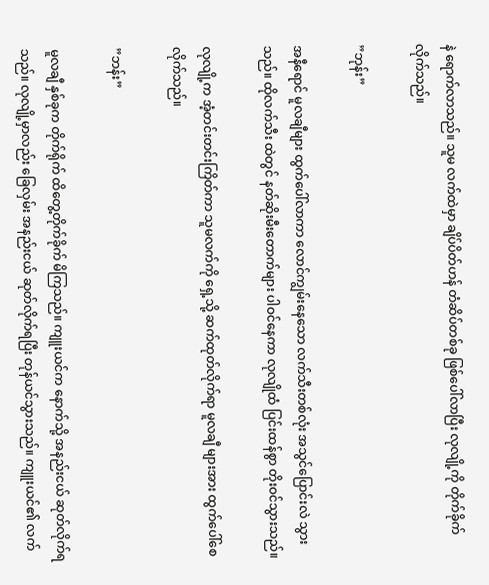နဲ ရောက်လာသည်။ သူမ လက်ထဲမှာ ချိပ်ပိတ်ဟန် တံဆိပ်တစ်ခု ဖြစ်ပေါ်လာပြီး လုလျို့ကို တိုက်ခိုက်လိုက်သည်။

”ဘုန်း”

အနီရောင် မူလချီများ ထွက်ပေါ်လာကာ လောင်ကျွမ်းနေသော လက်သီးတစ်လုံး အသွင်ပြောင်းလဲ သွားသည်။ ထိုလက်သီး ထဲတွင် နတ်ဆိုးမီးတောက်များ ပါဝင်နေကာ လုလျိုထံ ပြင်းထန်စွာ တိုးဝင်သွားသည်။

လုလျို့က အံ့တင်းတင်းကြိတ်ကာ သူမလက်ကို ရှေ့သို့ ဆက်ထုတ်လိုက်ရာ မူလချီ များအား ထွက်ပေါ်စေလိုက်သည်။

”ဘန်း”

မူလချီ နှစ်ခုက တိုက်ရိုက် ထိတွေ့တိုက်ခိုက် မိကြသည်။ ကျူးယင်က နောက်သို့ အနည်းငယ် ဆုတ်လိုက်ရသည်။ လုလျို့မှာလည်း ခြေလှမ်း အနည်းငယ် ဆုတ်လိုက်ရပြီး တုန်ယင်သွားသည်။ ကျူးယင်၏ လက်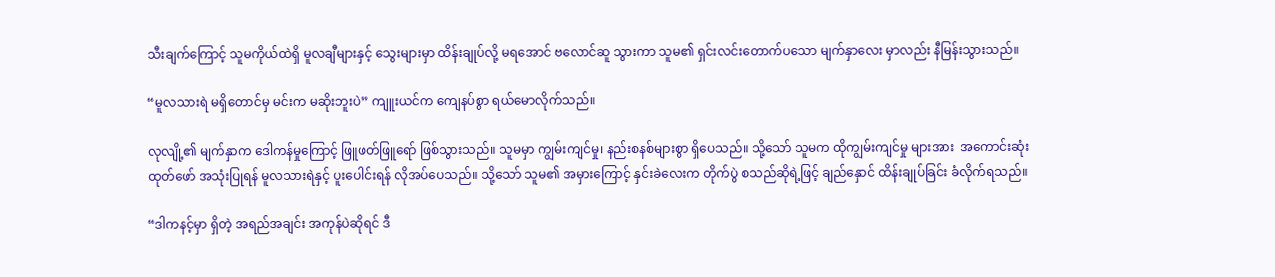သီးချက်ကြောင့် သူမကိုယ်ထဲရှိ မူလချီများနှင့် သွေးများမှာ ထိန်းချုပ်လို့ မရအောင် ဗလောင်ဆူ သွားကာ သူမ၏ ရှင်းလင်းတောက်ပသော မျက်နှာလေး မှာလည်း နီမြန်းသွားသည်။

“မူလသားရဲ မရှိတောင်မှ မင်းက မဆိုးဘူးပဲ” ကျူးယင်က ကျေနပ်စွာ ရယ်မောလိုက်သည်။

လုလျို့၏ မျက်နှာက ဒေါကန်မှုကြောင့် ဖြူဖတ်ဖြူရော် ဖြစ်သွားသည်။ သူမမှာ ကျွမ်းကျင်မှု၊ နည်းစနစ်များစွာ ရှိပေသည်။ သို့သော် သူမက ထိုကျွမ်းကျင်မှု များအား  အကောင်းဆုံး ထုတ်ဖော် အသုံးပြုရန် မူလသားရဲနှင့် ပူးပေါင်းရန် လိုအပ်ပေသည်။ သို့သော် သူမ၏ အမှားကြောင့် နှင်းခဲလေးက တိုက်ပွဲ စသည်ဆိုရဲ့ဖြင့် ချည်နှောင် ထိန်းချုပ်ခြင်း ခံလိုက်ရသည်။

“ဒါကနင့်မှာ ရှိတဲ့ အရည်အချင်း အကုန်ပဲဆိုရင် ဒီ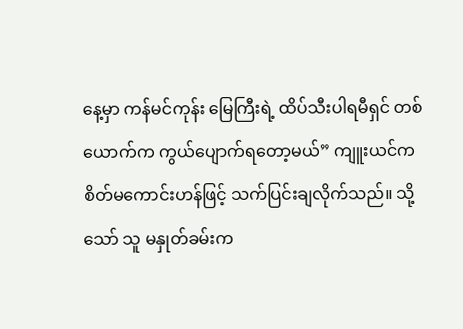နေ့မှာ ကန်မင်ကုန်း မြေကြီးရဲ့ ထိပ်သီးပါရမီရှင် တစ်ယောက်က ကွယ်ပျောက်ရတော့မယ်” ကျူးယင်က စိတ်မကောင်းဟန်ဖြင့် သက်ပြင်းချလိုက်သည်။ သို့သော် သူ မနှုတ်ခမ်းက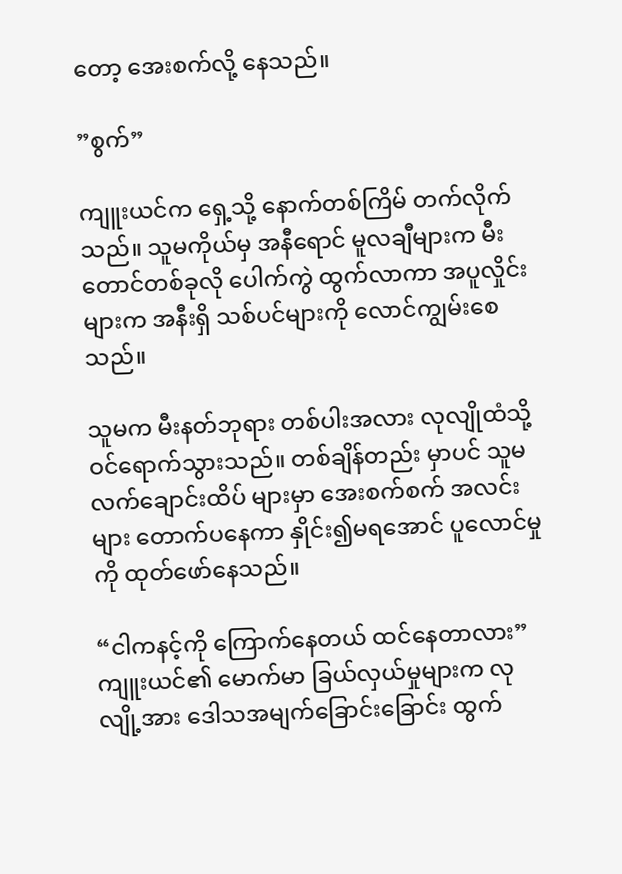တော့ အေးစက်လို့ နေသည်။

”စွက်”

ကျူးယင်က ရှေ့သို့ နောက်တစ်ကြိမ် တက်လိုက်သည်။ သူမကိုယ်မှ အနီရောင် မူလချီများက မီးတောင်တစ်ခုလို ပေါက်ကွဲ ထွက်လာကာ အပူလှိုင်း များက အနီးရှိ သစ်ပင်များကို လောင်ကျွမ်းစေသည်။

သူမက မီးနတ်ဘုရား တစ်ပါးအလား လုလျိုထံသို့ ဝင်ရောက်သွားသည်။ တစ်ချိန်တည်း မှာပင် သူမ လက်ချောင်းထိပ် များမှာ အေးစက်စက် အလင်းများ တောက်ပနေကာ နှိုင်း၍မရအောင် ပူလောင်မှုကို ထုတ်ဖော်နေသည်။

“ငါကနင့်ကို ကြောက်နေတယ် ထင်နေတာလား” ကျူးယင်၏ မောက်မာ ခြယ်လှယ်မှုများက လုလျို့အား ဒေါသအမျက်ခြောင်းခြောင်း ထွက်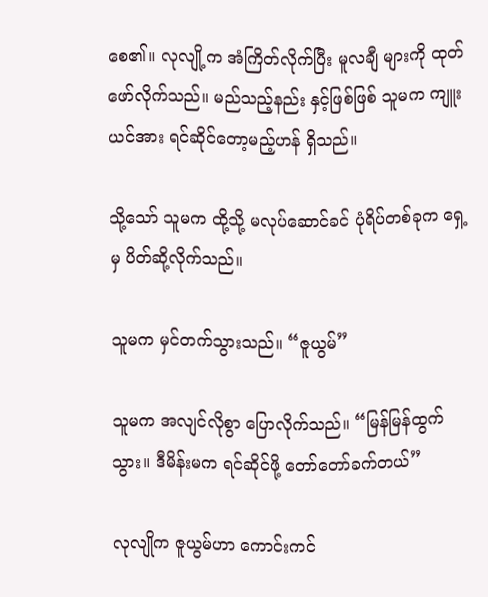စေ၏။ လုလျို့က အံကြိတ်လိုက်ပြီး မူလချီ များကို ထုတ်ဖော်လိုက်သည်။ မည်သည့်နည်း နှင့်ဖြစ်ဖြစ် သူမက ကျူးယင်အား ရင်ဆိုင်တော့မည့်ဟန် ရှိသည်။

သို့သော် သူမက ထို့သို့ မလုပ်ဆောင်ခင် ပုံရိပ်တစ်ခုက ရှေ့မှ ပိတ်ဆို့လိုက်သည်။

သူမက မှင်တက်သွားသည်။ “ဇူယွမ်”

သူမက အလျင်လိုစွာ ပြောလိုက်သည်။ “မြန်မြန်ထွက်သွား။ ဒီမိန်းမက ရင်ဆိုင်ဖို့ တော်တော်ခက်တယ်”

လုလျိုက ဇူယွမ်ဟာ ကောင်းကင်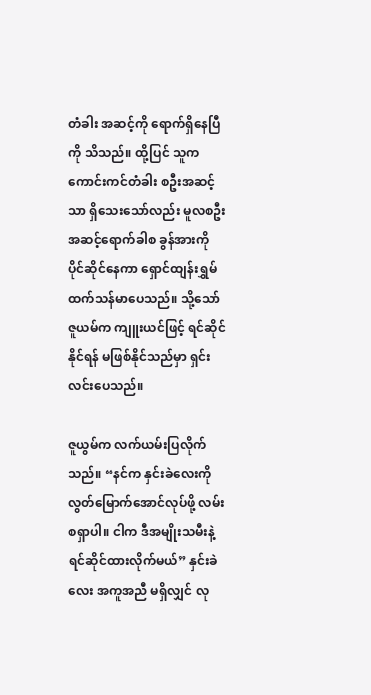တံခါး အဆင့်ကို ရောက်ရှိနေပြီကို သိသည်။ ထို့ပြင် သူက ကောင်းကင်တံခါး စဦးအဆင့်သာ ရှိသေးသော်လည်း မူလစဦး အဆင့်ရောက်ခါစ ခွန်အားကို ပိုင်ဆိုင်နေကာ ရှောင်ထျန်းရွှမ် ထက်သန်မာပေသည်။ သို့သော် ဇူယမ်က ကျူးယင်ဖြင့် ရင်ဆိုင်နိုင်ရန် မဖြစ်နိုင်သည်မှာ ရှင်းလင်းပေသည်။

ဇူယွမ်က လက်ယမ်းပြလိုက်သည်။ “နင်က နှင်းခဲလေးကို လွတ်မြောက်အောင်လုပ်ဖို့ လမ်းစရှာပါ။ ငါက ဒီအမျိုးသမီးနဲ့ ရင်ဆိုင်ထားလိုက်မယ်” နှင်းခဲလေး အကူအညီ မရှိလျှင် လု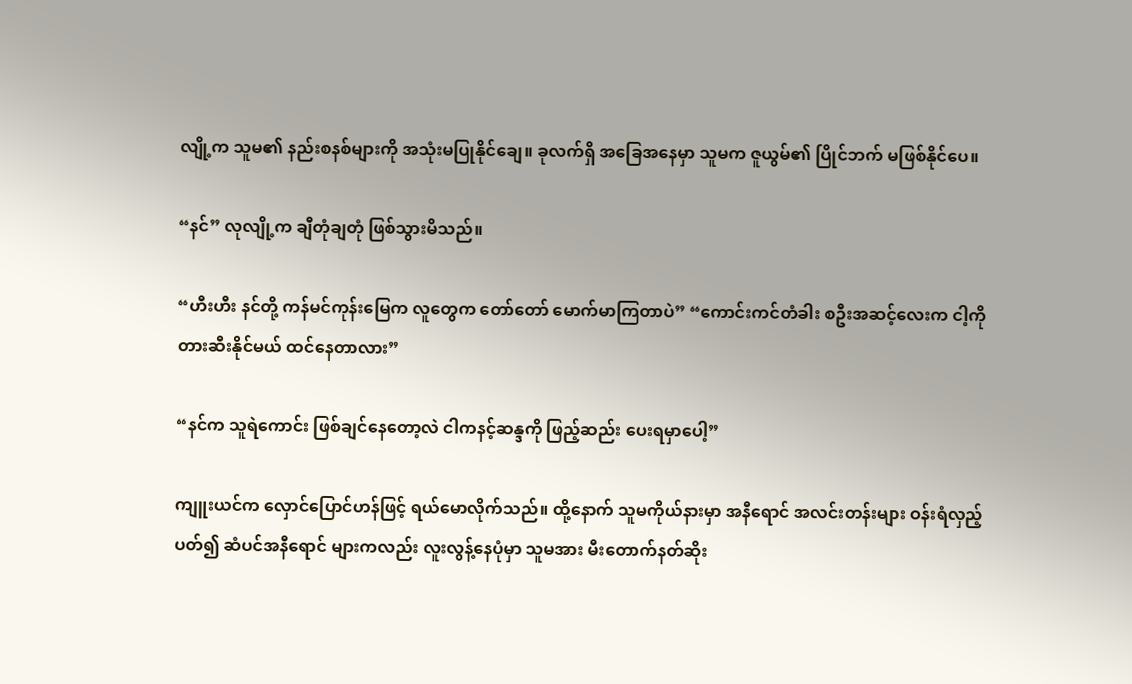လျို့က သူမ၏ နည်းစနစ်များကို အသုံးမပြုနိုင်ချေ။ ခုလက်ရှိ အခြေအနေမှာ သူမက ဇူယွမ်၏ ပြိုင်ဘက် မဖြစ်နိုင်ပေ။

“နင်” လုလျို့က ချီတုံချတုံ ဖြစ်သွားမိသည်။

“ဟီးဟီး နင်တို့ ကန်မင်ကုန်းမြေက လူတွေက တော်တော် မောက်မာကြတာပဲ” “ကောင်းကင်တံခါး စဦးအဆင့်လေးက ငါ့ကို တားဆီးနိုင်မယ် ထင်နေတာလား”

“နင်က သူရဲကောင်း ဖြစ်ချင်နေတော့လဲ ငါကနင့်ဆန္ဒကို ဖြည့်ဆည်း ပေးရမှာပေါ့”

ကျူးယင်က လှောင်ပြောင်ဟန်ဖြင့် ရယ်မောလိုက်သည်။ ထို့နောက် သူမကိုယ်နားမှာ အနီရောင် အလင်းတန်းများ ဝန်းရံလှည့်ပတ်၍ ဆံပင်အနီရောင် များကလည်း လူးလွန့်နေပုံမှာ သူမအား မီးတောက်နတ်ဆိုး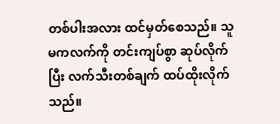တစ်ပါးအလား ထင်မှတ်စေသည်။ သူမကလက်ကို တင်းကျပ်စွာ ဆုပ်လိုက်ပြီး လက်သီးတစ်ချက် ထပ်ထိုးလိုက်သည်။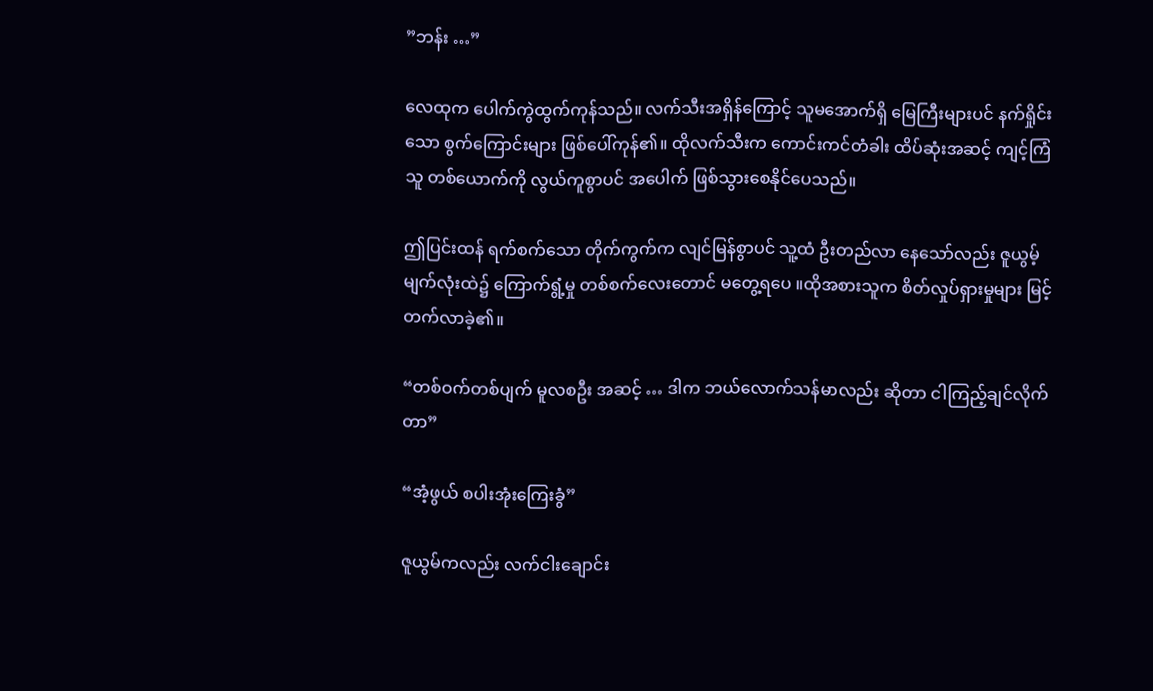”ဘန်း …”

လေထုက ပေါက်ကွဲထွက်ကုန်သည်။ လက်သီးအရှိန်ကြောင့် သူမအောက်ရှိ မြေကြီးများပင် နက်ရှိုင်းသော စွက်ကြောင်းများ ဖြစ်ပေါ်ကုန်၏။ ထိုလက်သီးက ကောင်းကင်တံခါး ထိပ်ဆုံးအဆင့် ကျင့်ကြံသူ တစ်ယောက်ကို လွယ်ကူစွာပင် အပေါက် ဖြစ်သွားစေနိုင်ပေသည်။

ဤပြင်းထန် ရက်စက်သော တိုက်ကွက်က လျင်မြန်စွာပင် သူ့ထံ ဦးတည်လာ နေသော်လည်း ဇူယွမ့် မျက်လုံးထဲ၌ ကြောက်ရွံ့မှု တစ်စက်လေးတောင် မတွေ့ရပေ ။ထိုအစားသူက စိတ်လှုပ်ရှားမှုများ မြင့်တက်လာခဲ့၏။

“တစ်ဝက်တစ်ပျက် မူလစဦး အဆင့် … ဒါက ဘယ်လောက်သန်မာလည်း ဆိုတာ ငါကြည့်ချင်လိုက်တာ”

“အံ့ဖွယ် စပါးအုံးကြေးခွံ”

ဇူယွမ်ကလည်း လက်ငါးချောင်း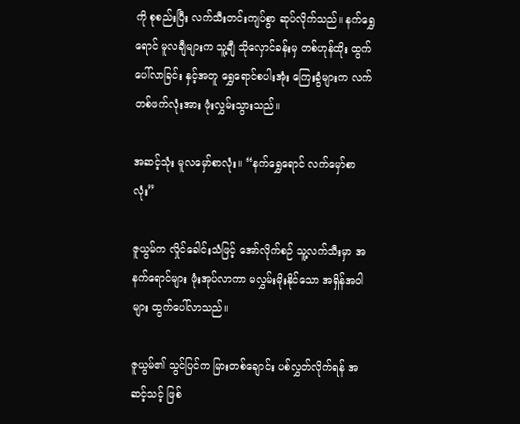ကို စုစည်းပြီး လက်သီးတင်းကျပ်စွာ ဆုပ်လိုက်သည်။ နက်ရွှေရောင် မူလချီများက သူ့ချီ သိုလှောင်ခန်းမှ တစ်ဟုန်ထိုး ထွက်ပေါ်လာခြင်း နှင့်အတူ ရွှေရောင်စပါးအုံး ကြေးခွံများက လက်တစ်ဖက်လုံးအား ဖုံးလွှမ်းသွားသည်။

အဆင့်သုံး မူလမှော်စာလုံး။ “နက်ရွှေရောင် လက်မှော်စာလုံး”

ဇူယွမ်က လှိုင်ခေါင်းသံဖြင့် အော်လိုက်စဉ် သူ့လက်သီးမှာ အနက်ရောင်များ ဖုံးအုပ်လာကာ မလွှမ်းမိုးနိုင်သော အရှိန်အဝါများ ထွက်ပေါ်လာသည်။

ဇူယွမ်၏ သွင်ပြင်က မြားတစ်ချောင်း ပစ်လွှတ်လိုက်ရန် အဆင့်သင့် ဖြစ်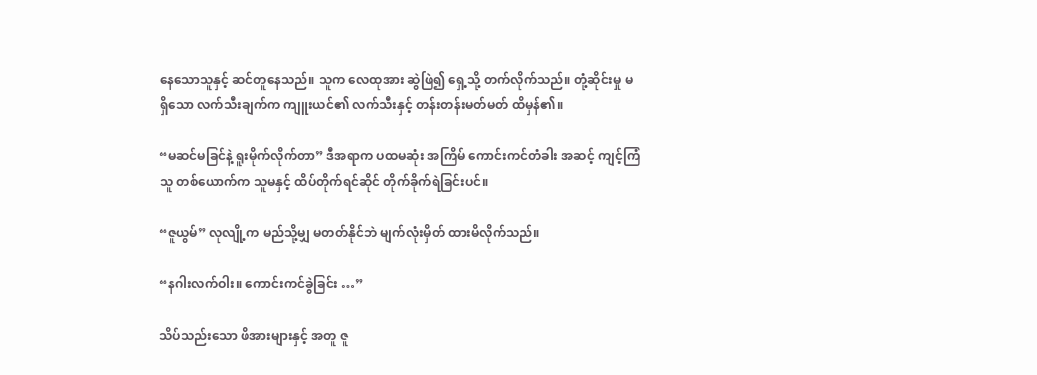နေသောသူနှင့် ဆင်တူနေသည်။ သူက လေထုအား ဆွဲဖြဲ၍ ရှေ့သို့ တက်လိုက်သည်။ တုံ့ဆိုင်းမှု မရှိသော လက်သီးချက်က ကျူးယင်၏ လက်သီးနှင့် တန်းတန်းမတ်မတ် ထိမှန်၏။

“မဆင်မခြင်နဲ့ ရူးမိုက်လိုက်တာ” ဒီအရာက ပထမဆုံး အကြိမ် ကောင်းကင်တံခါး အဆင့် ကျင့်ကြံသူ တစ်ယောက်က သူမနှင့် ထိပ်တိုက်ရင်ဆိုင် တိုက်ခိုက်ရဲခြင်းပင်။

“ဇူယွမ်” လုလျို့က မည်သို့မျှ မတတ်နိုင်ဘဲ မျက်လုံးမှိတ် ထားမိလိုက်သည်။

“နဂါးလက်ဝါး။ ကောင်းကင်ခွဲခြင်း …”

သိပ်သည်းသော ဖိအားများနှင့် အတူ ဇူ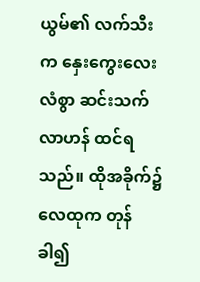ယွမ်၏ လက်သီးက နှေးကွေးလေးလံစွာ ဆင်းသက်လာဟန် ထင်ရသည်။ ထိုအခိုက်၌ လေထုက တုန်ခါ၍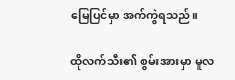မြေပြင်မှာ အက်ကွဲရသည်။

ထိုလက်သီး၏ စွမ်းအားမှာ မူလ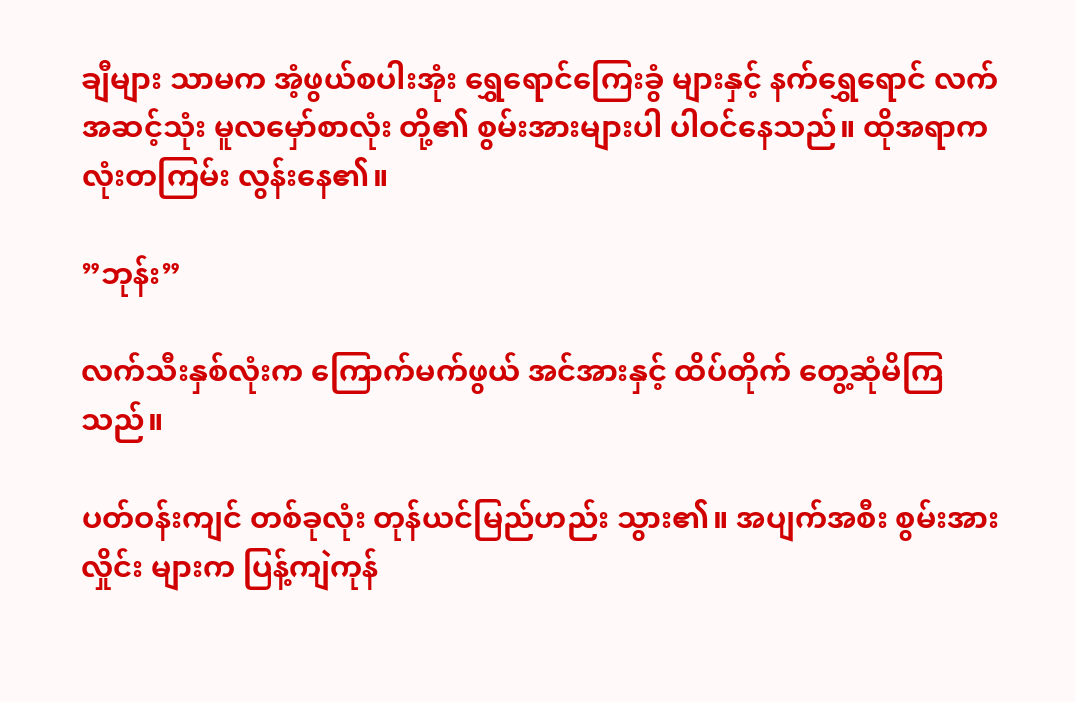ချီများ သာမက အံ့ဖွယ်စပါးအုံး ရွှေရောင်ကြေးခွံ များနှင့် နက်ရွှေရောင် လက်အဆင့်သုံး မူလမှော်စာလုံး တို့၏ စွမ်းအားများပါ ပါဝင်နေသည်။ ထိုအရာက လုံးတကြမ်း လွန်းနေ၏။

”ဘုန်း”

လက်သီးနှစ်လုံးက ကြောက်မက်ဖွယ် အင်အားနှင့် ထိပ်တိုက် တွေ့ဆုံမိကြသည်။

ပတ်ဝန်းကျင် တစ်ခုလုံး တုန်ယင်မြည်ဟည်း သွား၏။ အပျက်အစီး စွမ်းအားလှိုင်း များက ပြန့်ကျဲကုန်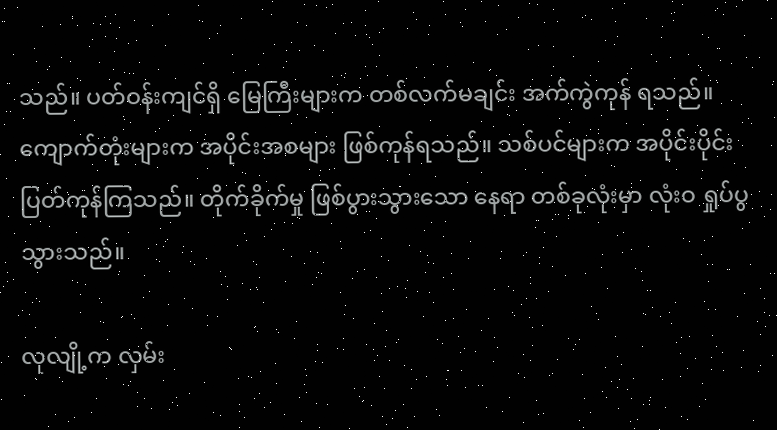သည်။ ပတ်ဝန်းကျင်ရှိ မြေကြီးများက တစ်လက်မချင်း အက်ကွဲကုန် ရသည်။ ကျောက်တုံးများက အပိုင်းအစများ ဖြစ်ကုန်ရသည်။ သစ်ပင်များက အပိုင်းပိုင်း ပြတ်ကုန်ကြသည်။ တိုက်ခိုက်မှု ဖြစ်ပွားသွားသော နေရာ တစ်ခုလုံးမှာ လုံးဝ ရှုပ်ပွသွားသည်။

လုလျို့က လှမ်း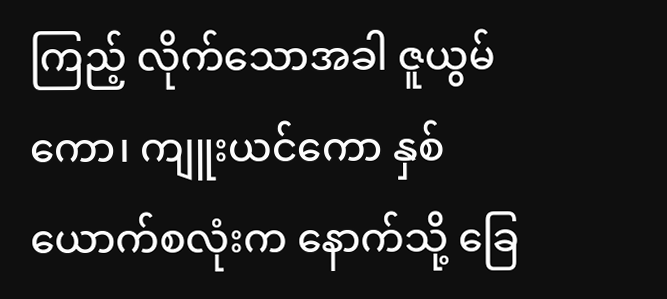ကြည့် လိုက်သောအခါ ဇူယွမ်ကော၊ ကျူးယင်ကော နှစ်ယောက်စလုံးက နောက်သို့ ခြေ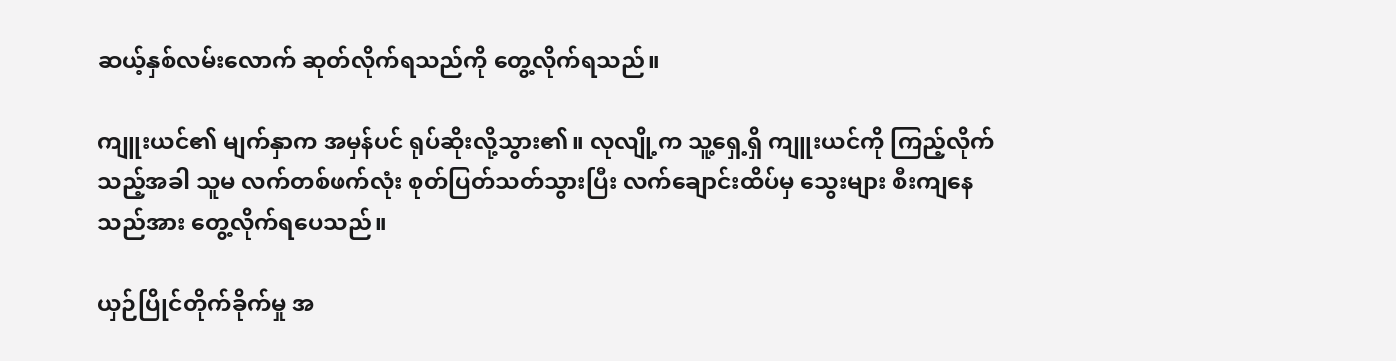ဆယ့်နှစ်လမ်းလောက် ဆုတ်လိုက်ရသည်ကို တွေ့လိုက်ရသည်။

ကျူးယင်၏ မျက်နှာက အမှန်ပင် ရုပ်ဆိုးလို့သွား၏။ လုလျို့က သူ့ရှေ့ရှိ ကျူးယင်ကို ကြည့်လိုက်သည့်အခါ သူမ လက်တစ်ဖက်လုံး စုတ်ပြတ်သတ်သွားပြီး လက်ချောင်းထိပ်မှ သွေးများ စီးကျနေသည်အား တွေ့လိုက်ရပေသည်။

ယှဉ်ပြိုင်တိုက်ခိုက်မှု အ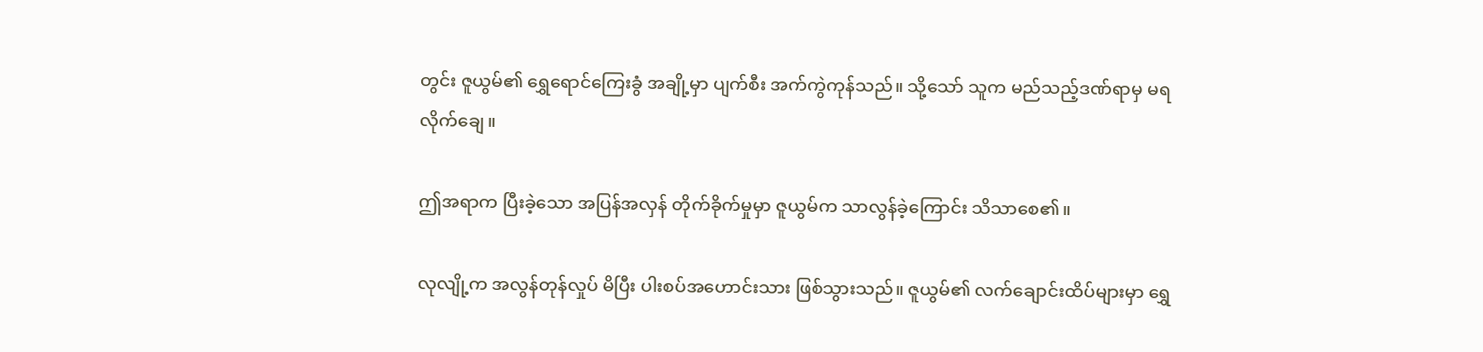တွင်း ဇူယွမ်၏ ရွှေရောင်ကြေးခွံ အချို့မှာ ပျက်စီး အက်ကွဲကုန်သည်။ သို့သော် သူက မည်သည့်ဒဏ်ရာမှ မရလိုက်ချေ။

ဤအရာက ပြီးခဲ့သော အပြန်အလှန် တိုက်ခိုက်မှုမှာ ဇူယွမ်က သာလွန်ခဲ့ကြောင်း သိသာစေ၏။

လုလျို့က အလွန်တုန်လှုပ် မိပြီး ပါးစပ်အဟောင်းသား ဖြစ်သွားသည်။ ဇူယွမ်၏ လက်ချောင်းထိပ်များမှာ ရွှေ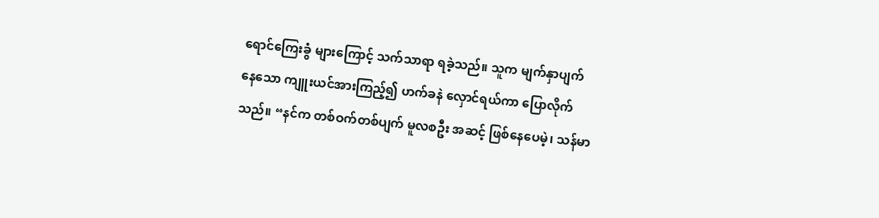ရောင်ကြေးခွံ များကြောင့် သက်သာရာ ရခဲ့သည်။ သူက မျက်နှာပျက် နေသော ကျူးယင်အားကြည့်၍ ဟက်ခနဲ လှောင်ရယ်ကာ ပြောလိုက်သည်။ “နင်က တစ်ဝက်တစ်ပျက် မူလစဦး အဆင့် ဖြစ်နေပေမဲ့၊ သန်မာ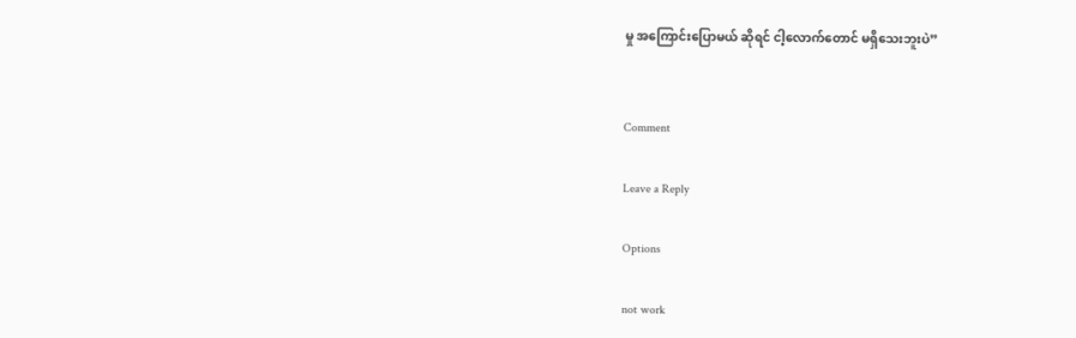မှု အကြောင်းပြောမယ် ဆိုရင် ငါ့လောက်တောင် မရှိသေးဘူးပဲ”


Comment

Leave a Reply

Options

not work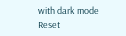with dark mode
Reset